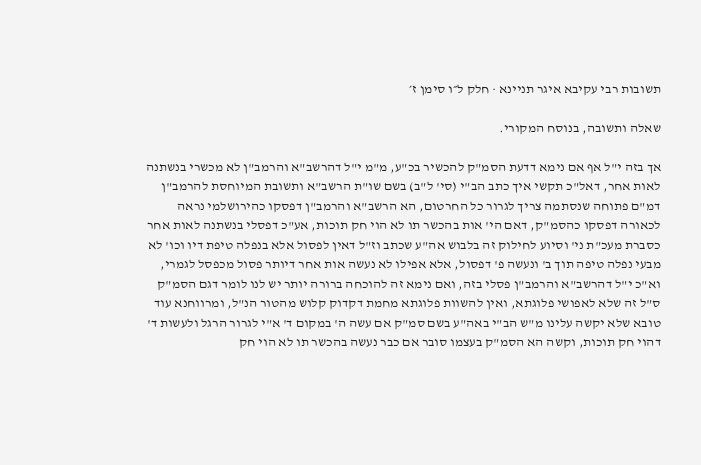תשובות רבי עקיבא איגר תניינא · חלק ל״ו סימן ז׳

שאלה ותשובה, בנוסח המקורי.

אך בזה י"ל אף אם נימא דדעת הסמ"ק להכשיר בכ"ע, מ"מ י"ל דהרשב"א והרמב"ן לא מכשרי בנשתנה לאות אחר, דאל"כ תקשי איך כתב הב"י (סי' ל"ב) בשם שו"ת הרשב"א ותשובת המיוחסת להרמב"ן דמ"ם פתוחה שנסתמה צריך לגרור כל החרטום, הא הרשב"א והרמב"ן דפסקו כהירושלמי נראה לכאורה דפסקו כהסמ"ק, דאם הי' אות בהכשר תו לא הוי חק תוכות, אע"כ דפסלי בנשתנה לאות אחר כסברת מעכ"ת ני' וסיוע לחילוק זה בלבוש אה"ע שכתב וז"ל דאין לפסול אלא בנפלה טיפת דיו וכו' לא מבעי נפלה טיפה תוך ב' ונעשה פ' דפסול, אלא אפילו לא נעשה אות אחר דיותר פסול מכפסל לגמרי, וא"כ י"ל דהרשב"א והרמב"ן פסלי בזה, ואם נימא זה להוכחה ברורה יותר יש לנו לומר דגם הסמ"ק ס"ל זה שלא לאפושי פלוגתא, ואין להשוות פלוגתא מחמת דקדוק קלוש מהטור הנ"ל, ומרווחנא עוד טובא שלא יקשה עלינו מ"ש הב"י באה"ע בשם סמ"ק אם עשה ה' במקום ד' א"י לגרור הרגל ולעשות ד' דהוי חק תוכות, וקשה הא הסמ"ק בעצמו סובר אם כבר נעשה בהכשר תו לא הוי חק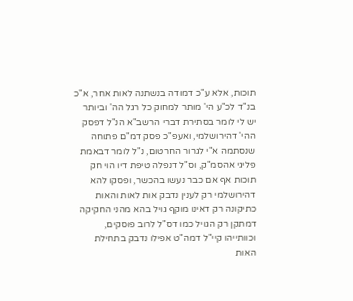תוכות, אלא ע"כ דמודה בנשתנה לאות אחר, א"כ בנ"ד לכ"ע הי' מותר למחוק כל רגל הה' וביותר יש לי לומר בסתירת דברי הרשב"א הנ"ל דפסק ההי' דהירושלמי, ואעפ"כ פסק דמ"ם פתוחה שנסתמה א"י לגרור החרטום, נ"ל לומר דבאמת פליגי אהסמ"ק, וס"ל דנפלה טיפת דיו הוי חק תוכות אף אם כבר נעשו בהכשר, ופסקו להא דהירושלמי רק לענין נדבק אות לאות והאות כתיקונה רק דאינו מוקף גויל בהא מהני החקיקה דמתקן רק הגויל כמו דס"ל לרוב פוסקים, וכוותייהו קיי"ל דמה"ט אפילו נדבק בתחילת האות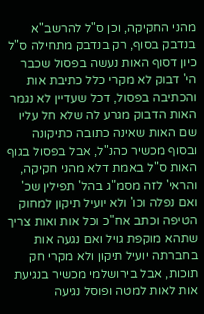מהני החקיקה, וכן ס"ל להרשב"א בנדבק בסוף, רק בנדבק מתחילה ס"ל כיון דסוף האות נעשה בפסול שכבר הי' דבוק לא מקרי כלל כתיבת אות והכתיבה בפסול, דכל שעדיין לא נגמר האות הדבוק מגרע לה שלא חל עליו שם האות שאינה כתובה כתיקונה ובסוף מכשיר כהנ"ל, אבל בפסול בגוף האות ס"ל באמת דלא מהני חקיקה, והראי' לזה מסמ"ג בהל' תפילין שכ' ואם נפלה וכו' ולא יועיל תיקון למחוק הטיפה וכתב אח"כ וכל אות ואות צריך שתהא מוקפת גויל ואם נגעה אות בחברתה יועיל תיקון ולא מקרי חק תוכות, אבל בירושלמי מכשיר בנגיעת אות לאות למטה ופוסל נגיעה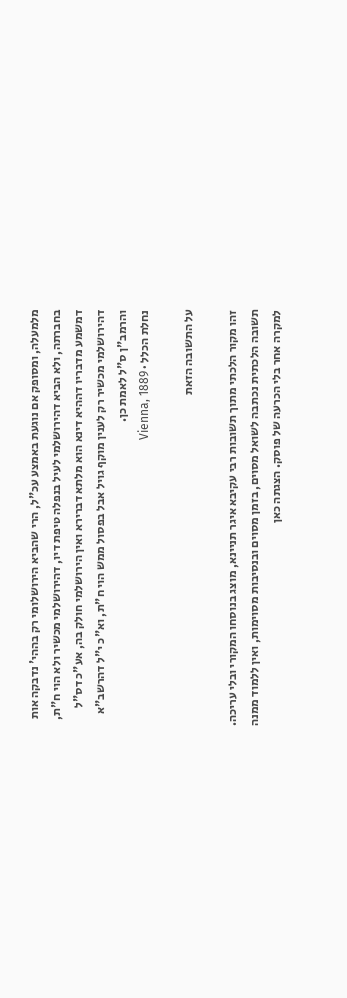מלמעלה, ומסופק אם נוגעת באמצע עכ"ל, הרי שהביא הירושלומי רק בההי' נדבקה אות בחברתה, ולא הביא דהירושלמי לעיל בנפלה טיפת דיו, דהירושלמי מכשיר ולא הוי ח"ת, דמשמע מדבריו דההיא דינא הוא מלתא דברירא ואין הירושלמי חולק בה, אע"כ דס"ל דהירושלמי מכשיר רק לענין מוקף גויל אבל בפסול ממש הוי ח"ת, וא"כ י"ל דהרשב"א והרמב"ן ס"ל לאמת כן.
נחלת הכלל · Vienna, 1889

על התשובה הזאת

זהו מקור הלכתי מתוך תשובות רבי עקיבא איגר תניינא, מוצג בנוסחו המקורי ובלי עריכה. תשובה הלכתית נכתבה לשואל מסוים, בזמן מסוים ובנסיבות מסוימות, ואין ללמוד ממנה למקרה אחר בלי הכרעה של פוסק. הצגתה כאן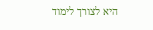היא לצורך לימוד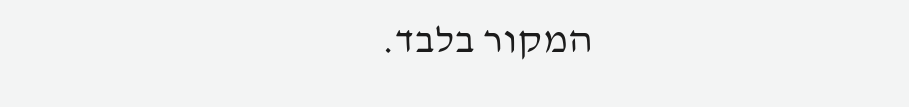המקור בלבד.